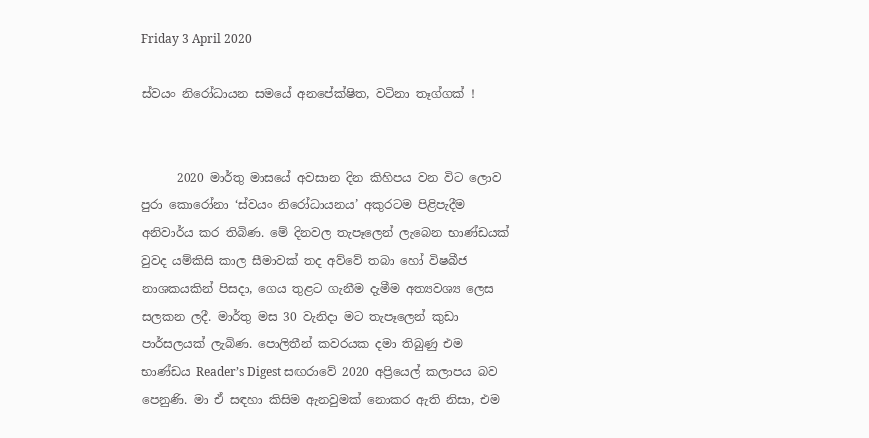Friday 3 April 2020

ස්වයං නිරෝධායන සමයේ අනපේක්ෂිත, වටිනා තෑග්ගක් !


      2020 මාර්තු මාසයේ අවසාන දින කිහිපය වන විට ලොව පුරා කොරෝනා ‘ස්වයං නිරෝධායනය’ අකුරටම පිළිපැදීම අනිවාර්ය කර තිබිණ. මේ දිනවල තැපෑලෙන් ලැබෙන භාණ්ඩයක් වුවද යම්කිසි කාල සීමාවක් තද අව්වේ තබා හෝ විෂබීජ නාශකයකින් පිසදා, ගෙය තුළට ගැනීම දැමීම අත්‍යවශ්‍ය ලෙස සලකන ලදී. මාර්තු මස 30 වැනිදා මට තැපෑලෙන් කුඩා පාර්සලයක් ලැබිණ. පොලිතීන් කවරයක දමා තිබුණු එම භාණ්ඩය Reader’s Digest සඟරාවේ 2020 අප්‍රියෙල් කලාපය බව පෙනුණි. මා ඒ සඳහා කිසිම ඇනවුමක් නොකර ඇති නිසා, එම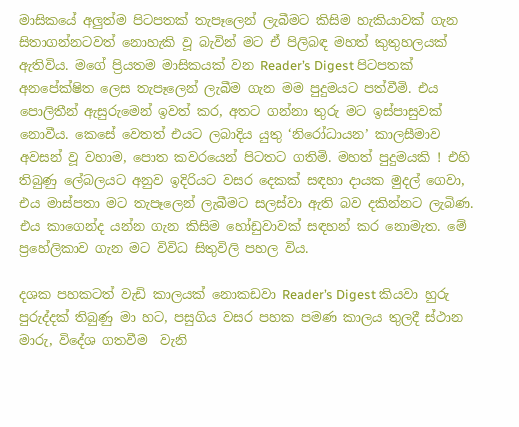මාසිකයේ අලුත්ම පිටපතක් තැපෑලෙන් ලැබීමට කිසිම හැකියාවක් ගැන සිතාගන්නටවත් නොහැකි වූ බැවින් මට ඒ පිලිබඳ මහත් කුතුහලයක් ඇතිවිය. මගේ ප්‍රියතම මාසිකයක් වන Reader’s Digest පිටපතක් අනපේක්ෂිත ලෙස තැපෑලෙන් ලැබීම ගැන මම පුදුමයට පත්වීමි. එය පොලිතීන් ඇසුරුමෙන් ඉවත් කර, අතට ගන්නා තුරු මට ඉස්පාසුවක් නොවීය. කෙසේ වෙතත් එයට ලබාදිය යුතු ‘නිරෝධායන’ කාලසීමාව අවසන් වූ වහාම, පොත කවරයෙන් පිටතට ගතිමි. මහත් පුදුමයකි ! එහි තිබුණු ලේබලයට අනුව ඉදිරියට වසර දෙකක් සඳහා දායක මුදල් ගෙවා, එය මාස්පතා මට තැපෑලෙන් ලැබීමට සලස්වා ඇති බව දකින්නට ලැබිණ. එය කාගෙන්ද යන්න ගැන කිසිම හෝඩුවාවක් සඳහන් කර නොමැත. මේ ප්‍රහේලිකාව ගැන මට විවිධ සිතුවිලි පහල විය.

දශක පහකටත් වැඩි කාලයක් නොකඩවා Reader’s Digest කියවා හුරු පුරුද්දක් තිබුණු මා හට, පසුගිය වසර පහක පමණ කාලය තුලදී ස්ථාන මාරු, විදේශ ගතවීම  වැනි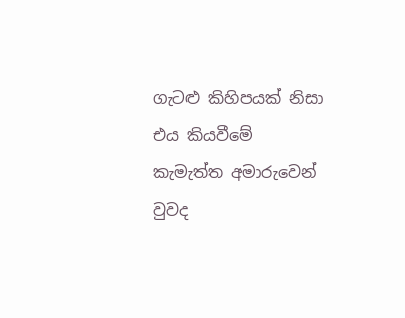ගැටළු කිහිපයක් නිසා එය කියවීමේ කැමැත්ත අමාරුවෙන් වුවද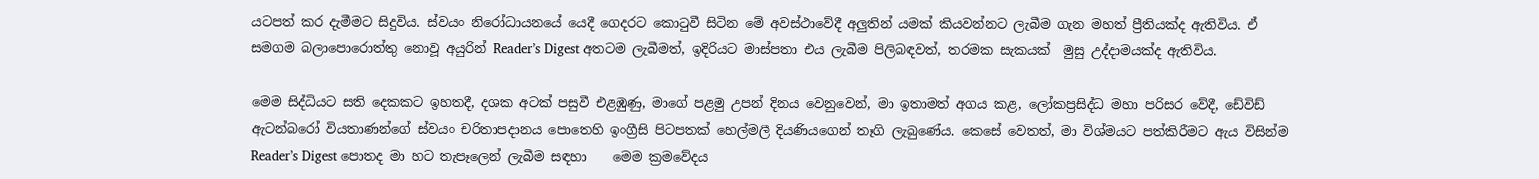යටපත් කර දැමීමට සිදුවිය. ස්වයං නිරෝධායනයේ යෙදී ගෙදරට කොටුවී සිටින මේ අවස්ථාවේදී අලුතින් යමක් කියවන්නට ලැබීම ගැන මහත් ප්‍රීතියක්ද ඇතිවිය. ඒ සමගම බලාපොරොත්තු නොවූ අයුරින් Reader’s Digest අතටම ලැබීමත්, ඉදිරියට මාස්පතා එය ලැබීම පිලිබඳවත්, තරමක සැකයක්  මුසු උද්දාමයක්ද ඇතිවිය.

මෙම සිද්ධියට සති දෙකකට ඉහතදී, දශක අටක් පසුවී එළඹුණු, මාගේ පළමු උපන් දිනය වෙනුවෙන්, මා ඉතාමත් අගය කළ, ලෝකප්‍රසිද්ධ මහා පරිසර වේදී, ඩේවිඩ් ඇටන්බරෝ වියතාණන්ගේ ස්වයං චරිතාපදානය පොතෙහි ඉංග්‍රීසි පිටපතක් හෙල්මලී දියණියගෙන් තෑගි ලැබුණේය. කෙසේ වෙතත්, මා විශ්මයට පත්කිරීමට ඇය විසින්ම Reader’s Digest පොතද මා හට තැපෑලෙන් ලැබීම සඳහා    මෙම ක්‍රමවේදය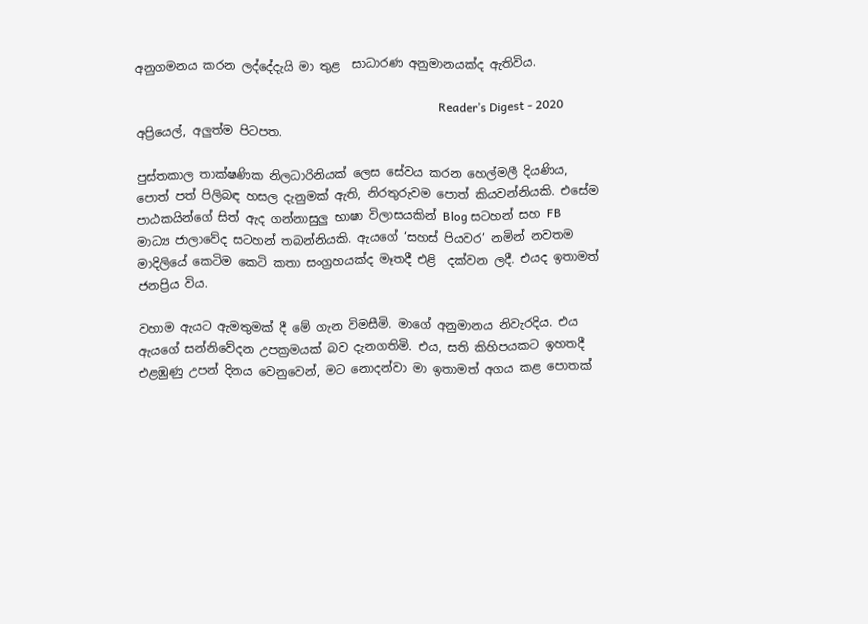අනුගමනය කරන ලද්දේදැයි මා තුළ  සාධාරණ අනුමානයක්ද ඇතිවිය.

                                                                                                     Reader’s Digest - 2020 අප්‍රියෙල්, අලුත්ම පිටපත.

පුස්තකාල තාක්ෂණික නිලධාරිනියක් ලෙස සේවය කරන හෙල්මලී දියණිය, පොත් පත් පිලිබඳ හසල දැනුමක් ඇති, නිරතුරුවම පොත් කියවන්නියකි. එසේම පාඨකයින්ගේ සිත් ඇද ගන්නාසුලු භාෂා විලාසයකින් Blog සටහන් සහ FB මාධ්‍ය ජාලාවේද සටහන් තබන්නියකි. ඇයගේ ‘සහස් පියවර’ නමින් නවතම මාදිලියේ කෙටිම කෙටි කතා සංග්‍රහයක්ද මෑතදී එළි  දක්වන ලදී. එයද ඉතාමත් ජනප්‍රිය විය.

වහාම ඇයට ඇමතුමක් දී මේ ගැන විමසීමි. මාගේ අනුමානය නිවැරදිය. එය ඇයගේ සන්නිවේදන උපක්‍රමයක් බව දැනගතිමි. එය, සති කිහිපයකට ඉහතදී එළඹුණු උපන් දිනය වෙනුවෙන්, මට නොදන්වා මා ඉතාමත් අගය කළ පොතක්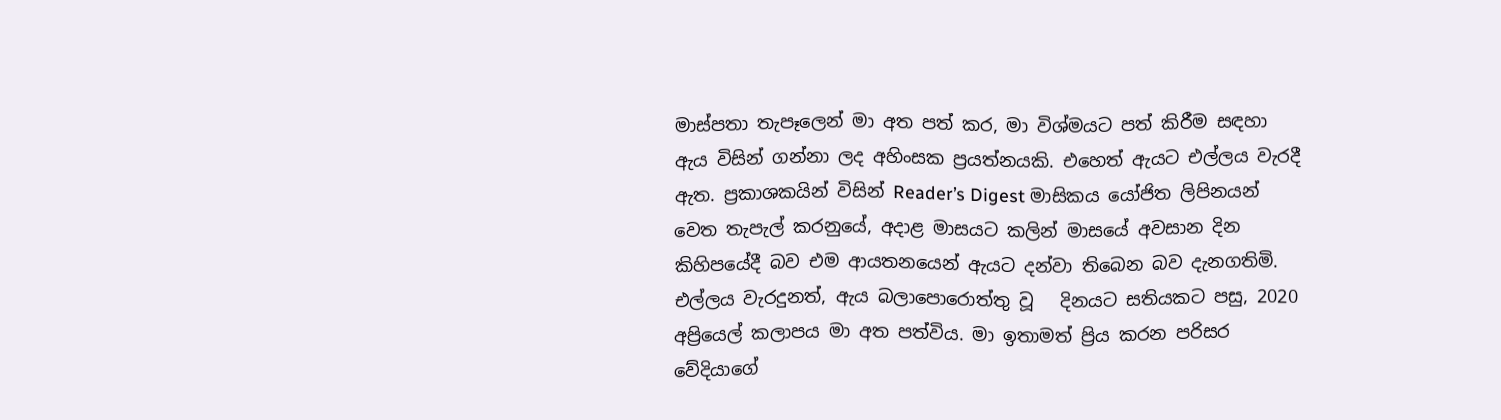මාස්පතා තැපෑලෙන් මා අත පත් කර, මා විශ්මයට පත් කිරීම සඳහා ඇය විසින් ගන්නා ලද අහිංසක ප්‍රයත්නයකි. එහෙත් ඇයට එල්ලය වැරදී ඇත. ප්‍රකාශකයින් විසින් Reader’s Digest මාසිකය යෝජිත ලිපිනයන් වෙත තැපැල් කරනුයේ, අදාළ මාසයට කලින් මාසයේ අවසාන දින කිහිපයේදී බව එම ආයතනයෙන් ඇයට දන්වා තිබෙන බව දැනගතිමි. එල්ලය වැරදුනත්, ඇය බලාපොරොත්තු වූ   දිනයට සතියකට පසු, 2020 අප්‍රියෙල් කලාපය මා අත පත්විය. මා ඉතාමත් ප්‍රිය කරන පරිසර වේදියාගේ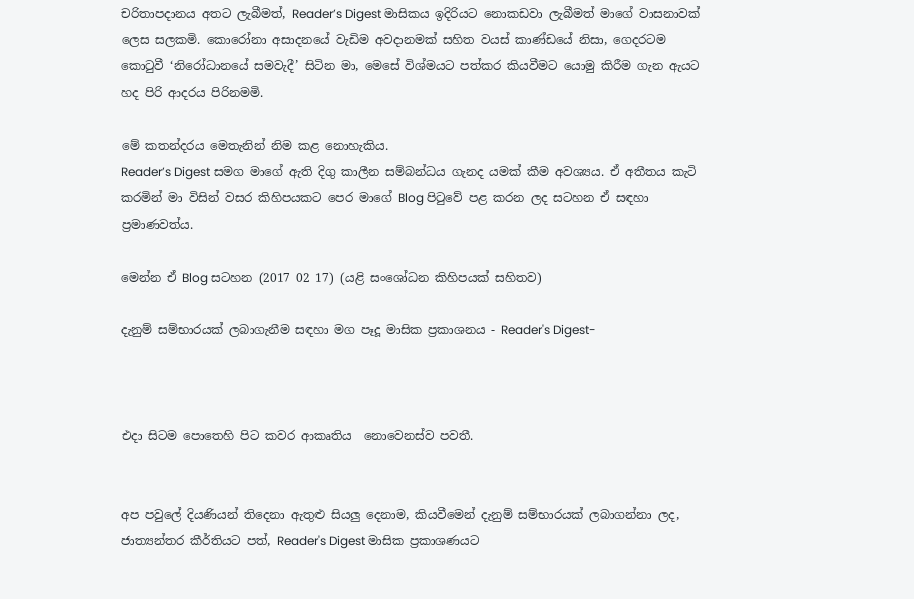චරිතාපදානය අතට ලැබීමත්, Reader’s Digest මාසිකය ඉදිරියට නොකඩවා ලැබීමත් මාගේ වාසනාවක් ලෙස සලකමි. කොරෝනා අසාදනයේ වැඩිම අවදානමක් සහිත වයස් කාණ්ඩයේ නිසා, ගෙදරටම කොටුවී ‘නිරෝධානයේ සමවැදී’ සිටින මා, මෙසේ විශ්මයට පත්කර කියවීමට යොමු කිරීම ගැන ඇයට හද පිරි ආදරය පිරිනමමි.

මේ කතන්දරය මෙතැනින් නිම කළ නොහැකිය.
Reader’s Digest සමග මාගේ ඇති දිගු කාලීන සම්බන්ධය ගැනද යමක් කීම අවශ්‍යය. ඒ අතීතය කැටි කරමින් මා විසින් වසර කිහිපයකට පෙර මාගේ Blog පිටුවේ පළ කරන ලද සටහන ඒ සඳහා ප්‍රමාණවත්ය.

මෙන්න ඒ Blog සටහන (2017 02 17) (යළි සංශෝධන කිහිපයක් සහිතව)

දැනුම් සම්භාරයක් ලබාගැනීම සඳහා මග පෑදූ මාසික ප්‍රකාශනය - Reader's Digest-



එදා සිටම පොතෙහි පිට කවර ආකෘතිය  නොවෙනස්ව පවතී.


අප පවුලේ දියණියන් තිදෙනා ඇතුළු සියලු දෙනාම, කියවීමෙන් දැනුම් සම්භාරයක් ලබාගන්නා ලද, ජාත්‍යන්තර කීර්තියට පත්, Reader's Digest මාසික ප්‍රකාශණයට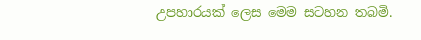උපහාරයක්‌ ලෙස මෙම සටහන තබමි.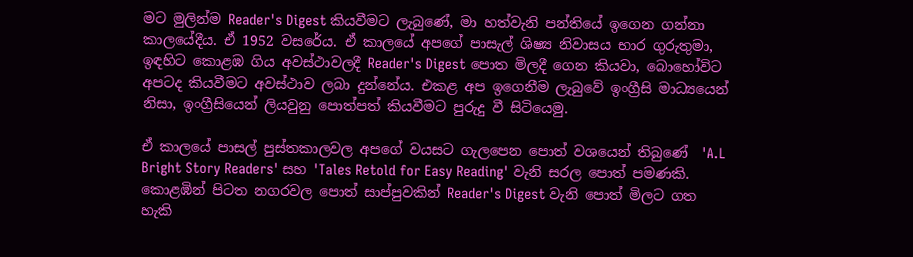මට මුලින්ම Reader's Digest කියවීමට ලැබුණේ, මා හත්වැනි පන්තියේ ඉගෙන ගන්නා කාලයේදීය. ඒ 1952 වසරේය. ඒ කාලයේ අපගේ පාසැල් ශිෂ්‍ය නිවාසය භාර ගුරුතුමා, ඉඳහිට කොළඹ ගිය අවස්ථාවලදී Reader's Digest පොත මිලදී ගෙන කියවා, බොහෝවිට අපටද කියවීමට අවස්ථාව ලබා දුන්නේය. එකළ අප ඉගෙනීම ලැබුවේ ඉංග්‍රීසි මාධ්‍යයෙන් නිසා, ඉංග්‍රීසියෙන් ලියවුනු පොත්පත් කියවීමට පුරුදු වී සිටියෙමු.

ඒ කාලයේ පාසල් පුස්තකාලවල අපගේ වයසට ගැලපෙන පොත් වශයෙන් තිබුණේ  'A.L Bright Story Readers' සහ 'Tales Retold for Easy Reading' වැනි සරල පොත් පමණකි. කොළඹින් පිටත නගරවල පොත් සාප්පුවකින් Reader's Digest වැනි පොත් මිලට ගත හැකි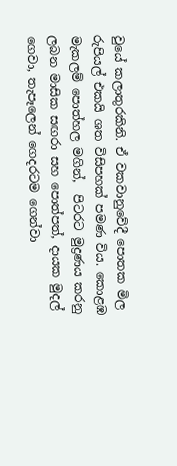වුයේ කලාතුරකිනි. ඒ වකවානුවේදී පොතක මිල රුපියල් එකයි ශත විසිපහක් පමණ විය. කොළඹ මැකලම් පොත්හල මගින්,  පිටරට මුද්‍රණය කරනු   ලබන මාසික සඟරා සහ පොත්පත්, දායක මුදල් ගෙවා, තැපෑලෙන් ගෙදරටම ගෙන්වා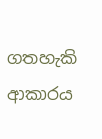ගතහැකි ආකාරය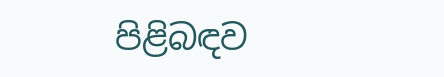පිළිබඳව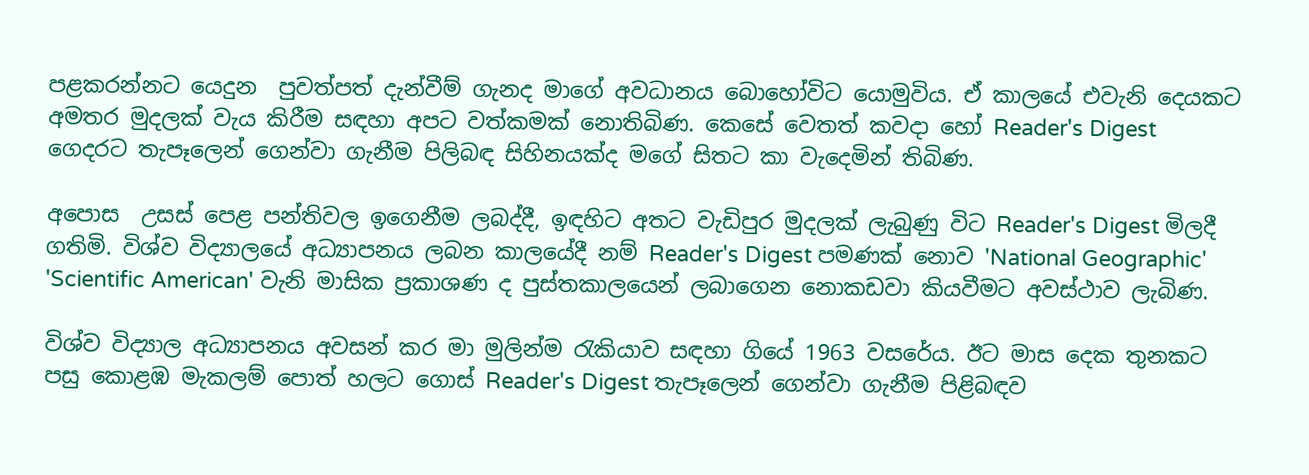පළකරන්නට යෙදුන  පුවත්පත් දැන්වීම් ගැනද මාගේ අවධානය බොහෝවිට යොමුවිය. ඒ කාලයේ එවැනි දෙයකට අමතර මුදලක් වැය කිරීම සඳහා අපට වත්කමක් නොතිබිණ. කෙසේ වෙතත් කවදා හෝ Reader's Digest ගෙදරට තැපෑලෙන් ගෙන්වා ගැනීම පිලිබඳ සිහිනයක්ද මගේ සිතට කා වැදෙමින් තිබිණ.

අපොස  උසස් පෙළ පන්තිවල ඉගෙනීම ලබද්දී, ඉඳහිට අතට වැඩිපුර මුදලක් ලැබුණු විට Reader's Digest මිලදී ගතිමි. විශ්ව විද්‍යාලයේ අධ්‍යාපනය ලබන කාලයේදී නම් Reader's Digest පමණක් නොව 'National Geographic' 'Scientific American' වැනි මාසික ප්‍රකාශණ ද පුස්තකාලයෙන් ලබාගෙන නොකඩවා කියවීමට අවස්ථාව ලැබිණ.

විශ්ව විද්‍යාල අධ්‍යාපනය අවසන් කර මා මුලින්ම රැකියාව සඳහා ගියේ 1963 වසරේය. ඊට මාස දෙක තුනකට පසු කොළඹ මැකලම් පොත් හලට ගොස් Reader's Digest තැපෑලෙන් ගෙන්වා ගැනීම පිළිබඳව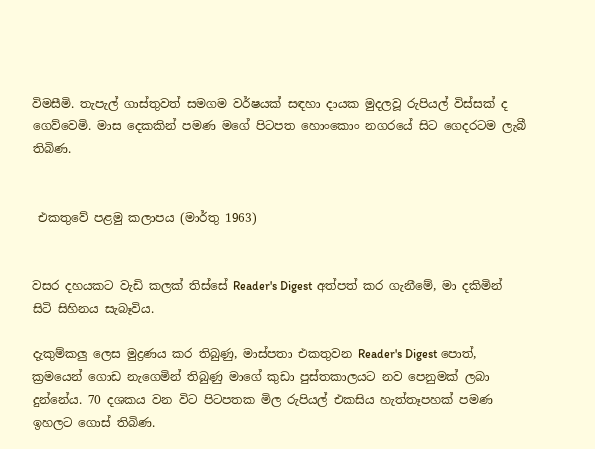විමසීමි. තැපැල් ගාස්තුවත් සමගම වර්ෂයක් සඳහා දායක මුදලවූ රුපියල් විස්සක් ද ගෙව්වෙමි. මාස දෙකකින් පමණ මගේ පිටපත හොංකොං නගරයේ සිට ගෙදරටම ලැබී තිබිණ.


 එකතුවේ පළමු කලාපය (මාර්තු 1963)


වසර දහයකට වැඩි කලක් තිස්සේ Reader's Digest අත්පත් කර ගැනීමේ, මා දකිමින් සිටි සිහිනය සැබෑවිය.

දැකුම්කලු ලෙස මුද්‍රණය කර තිබුණු, මාස්පතා එකතුවන Reader's Digest පොත්, ක්‍රමයෙන් ගොඩ නැගෙමින් තිබුණු මාගේ කුඩා පුස්තකාලයට නව පෙනුමක් ලබා දුන්නේය. 70 දශකය වන විට පිටපතක මිල රුපියල් එකසිය හැත්තෑපහක් පමණ ඉහලට ගොස් තිබිණ.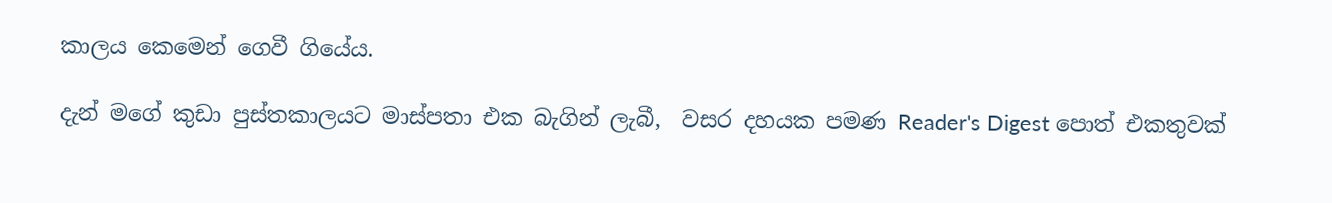කාලය කෙමෙන් ගෙවී ගියේය.

දැන් මගේ කුඩා පුස්තකාලයට මාස්පතා එක බැගින් ලැබී,  වසර දහයක පමණ Reader's Digest පොත් එකතුවක්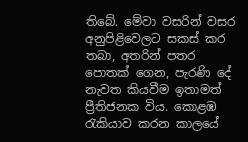තිබේ. මේවා වසරින් වසර අනුපිළිවෙලට සකස් කර තබා, අතරින් පතර පොතක් ගෙන, පැරණි දේ නැවත කියවීම ඉතාමත් ප්‍රීතිජනක විය. කොළඹ රැකියාව කරන කාලයේ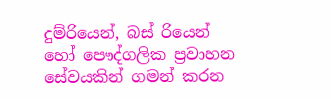දුම්රියෙන්, බස් රියෙන් හෝ පෞද්ගලික ප්‍රවාහන සේවයකින් ගමන් කරන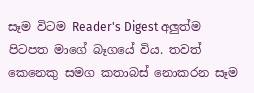සෑම විටම Reader's Digest අලුත්ම පිටපත මාගේ බෑගයේ විය. තවත් කෙනෙකු සමග කතාබස් නොකරන සෑම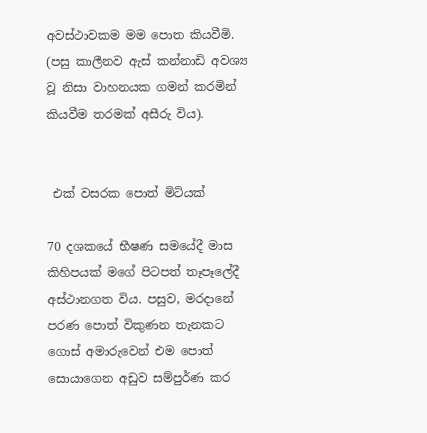අවස්ථාවකම මම පොත කියවීමි. (පසු කාලීනව ඇස් කන්නාඩි අවශ්‍ය වූ නිසා වාහනයක ගමන් කරමින් කියවීම තරමක් අසීරු විය).


 එක් වසරක පොත් මිටියක්

70 දශකයේ භීෂණ සමයේදී මාස කිහිපයක් මගේ පිටපත් තෑපෑලේදී අස්ථානගත විය. පසුව, මරදානේ පරණ පොත් විකුණන තැනකට ගොස් අමාරුවෙන් එම පොත් සොයාගෙන අඩුව සම්පුර්ණ කර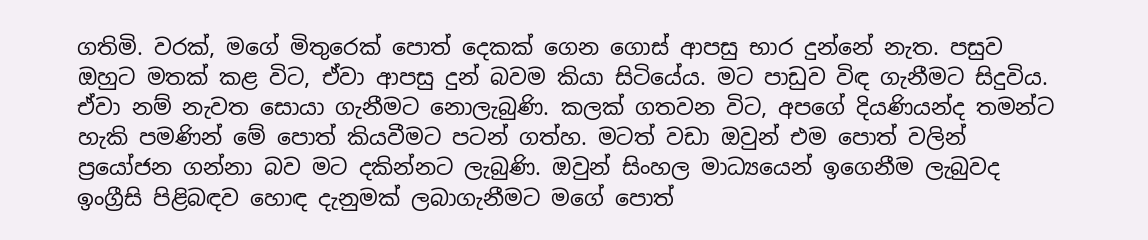ගතිමි. වරක්, මගේ මිතුරෙක් පොත් දෙකක් ගෙන ගොස් ආපසු භාර දුන්නේ නැත. පසුව ඔහුට මතක් කළ විට, ඒවා ආපසු දුන් බවම කියා සිටියේය. මට පාඩුව විඳ ගැනීමට සිදුවිය. ඒවා නම් නැවත සොයා ගැනීමට නොලැබුණි. කලක් ගතවන විට, අපගේ දියණියන්ද තමන්ට හැකි පමණින් මේ පොත් කියවීමට පටන් ගත්හ. මටත් වඩා ඔවුන් එම පොත් වලින් ප්‍රයෝජන ගන්නා බව මට දකින්නට ලැබුණි. ඔවුන් සිංහල මාධ්‍යයෙන් ඉගෙනීම ලැබුවද ඉංග්‍රීසි පිළිබඳව හොඳ දැනුමක් ලබාගැනීමට මගේ පොත්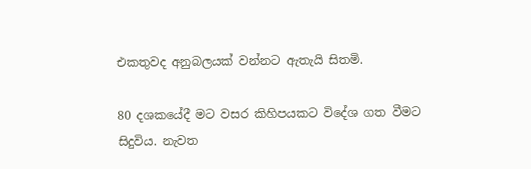එකතුවද අනුබලයක් වන්නට ඇතැයි සිතමි.

80 දශකයේදී මට වසර කිහිපයකට විදේශ ගත වීමට සිදුවිය. නැවත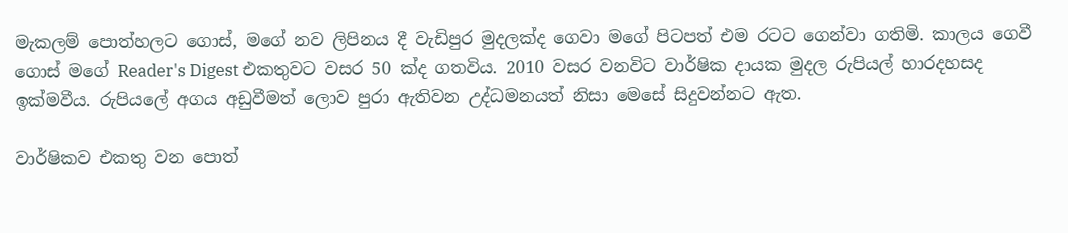මැකලම් පොත්හලට ගොස්, මගේ නව ලිපිනය දී වැඩිපුර මුදලක්ද ගෙවා මගේ පිටපත් එම රටට ගෙන්වා ගතිමි. කාලය ගෙවී ගොස් මගේ Reader's Digest එකතුවට වසර 50 ක්ද ගතවිය. 2010 වසර වනවිට වාර්ෂික දායක මුදල රුපියල් හාරදහසද ඉක්මවීය. රුපියලේ අගය අඩුවීමත් ලොව පුරා ඇතිවන උද්ධමනයත් නිසා මෙසේ සිදුවන්නට ඇත.

වාර්ෂිකව එකතු වන පොත්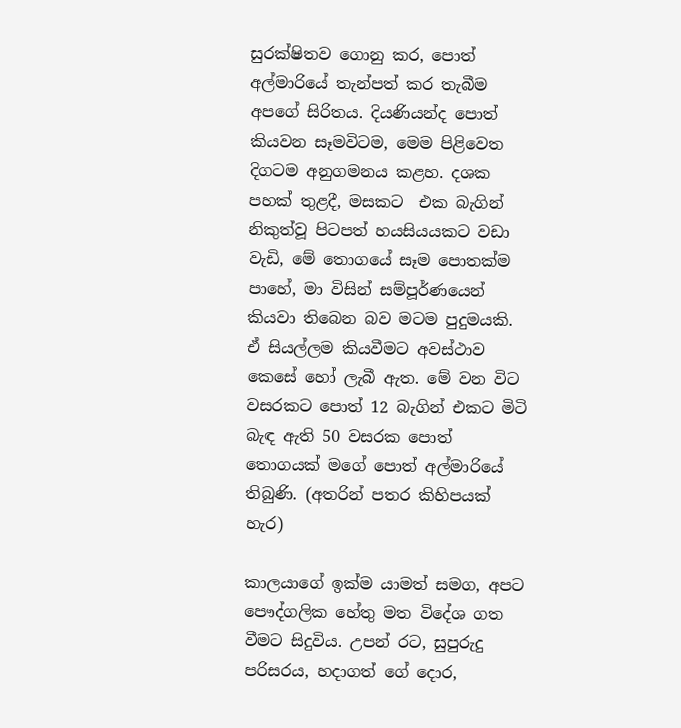සුරක්ෂිතව ගොනු කර, පොත් අල්මාරියේ තැන්පත් කර තැබීම අපගේ සිරිතය. දියණියන්ද පොත් කියවන සෑමවිටම, මෙම පිළිවෙත දිගටම අනුගමනය කළහ. දශක පහක් තුළදී, මසකට  එක බැගින් නිකුත්වූ පිටපත් හයසියයකට වඩා වැඩි, මේ තොගයේ සෑම පොතක්ම පාහේ, මා විසින් සම්පූර්ණයෙන් කියවා තිබෙන බව මටම පුදුමයකි. ඒ සියල්ලම කියවීමට අවස්ථාව කෙසේ හෝ ලැබී ඇත. මේ වන විට වසරකට පොත් 12 බැගින් එකට මිටි බැඳ ඇති 50 වසරක පොත් තොගයක් මගේ පොත් අල්මාරියේ තිබුණි. (අතරින් පතර කිහිපයක් හැර)

කාලයාගේ ඉක්ම යාමත් සමග, අපට පෞද්ගලික හේතු මත විදේශ ගත වීමට සිදුවිය. උපන් රට, සුපුරුදු පරිසරය, හදාගත් ගේ දොර,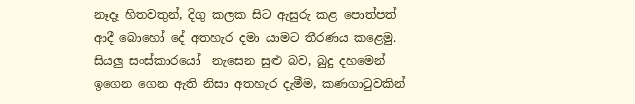නෑදෑ හිතවතුන්, දිගු කලක සිට ඇසුරු කළ පොත්පත් ආදී බොහෝ දේ අතහැර දමා යාමට තීරණය කළෙමු. සියලු සංස්කාරයෝ  නැසෙන සුළු බව, බුදු දහමෙන් ඉගෙන ගෙන ඇති නිසා අතහැර දැමීම, කණගාටුවකින්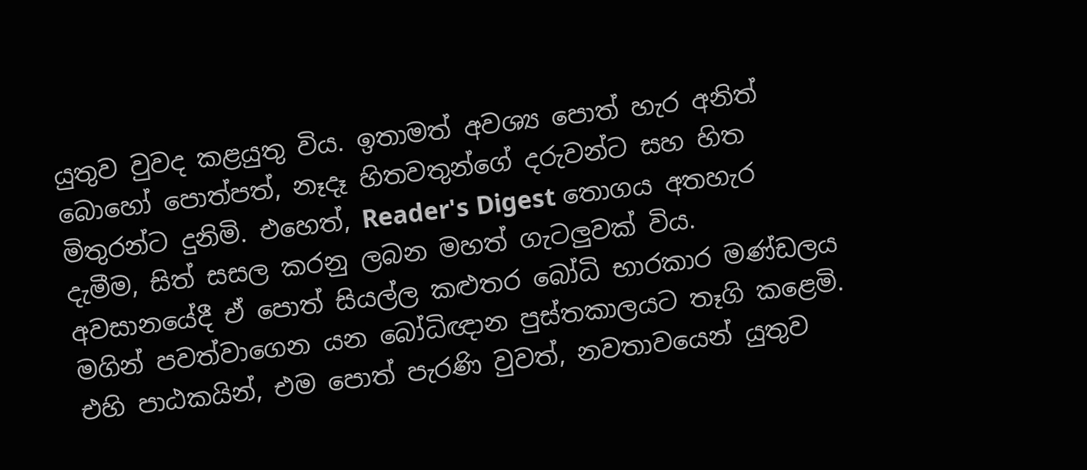යුතුව වුවද කළයුතු විය. ඉතාමත් අවශ්‍ය පොත් හැර අනිත් බොහෝ පොත්පත්, නෑදෑ හිතවතුන්ගේ දරුවන්ට සහ හිත මිතුරන්ට දුනිමි. එහෙත්, Reader's Digest තොගය අතහැර දැමීම, සිත් සසල කරනු ලබන මහත් ගැටලුවක් විය. අවසානයේදී ඒ පොත් සියල්ල කළුතර බෝධි භාරකාර මණ්ඩලය මගින් පවත්වාගෙන යන බෝධිඥාන පුස්තකාලයට තෑගි කළෙමි. එහි පාඨකයින්, එම පොත් පැරණි වුවත්, නවතාවයෙන් යුතුව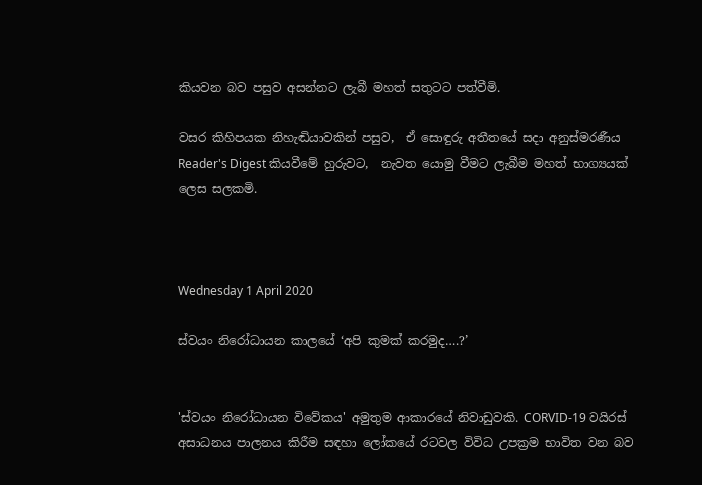කියවන බව පසුව අසන්නට ලැබී මහත් සතුටට පත්වීමි.

වසර කිහිපයක නිහැඬියාවකින් පසුව,  ඒ සොඳුරු අතීතයේ සදා අනුස්මරණීය Reader's Digest කියවීමේ හුරුවට,  නැවත යොමු වීමට ලැබීම මහත් භාග්‍යයක් ලෙස සලකමි.



Wednesday 1 April 2020

ස්වයං නිරෝධායන කාලයේ ‘අපි කුමක් කරමුද….?’


'ස්වයං නිරෝධායන විවේකය' අමුතුම ආකාරයේ නිවාඩුවකි. CORVID-19 වයිරස් අසාධනය පාලනය කිරීම සඳහා ලෝකයේ රටවල විවිධ උපක්‍රම භාවිත වන බව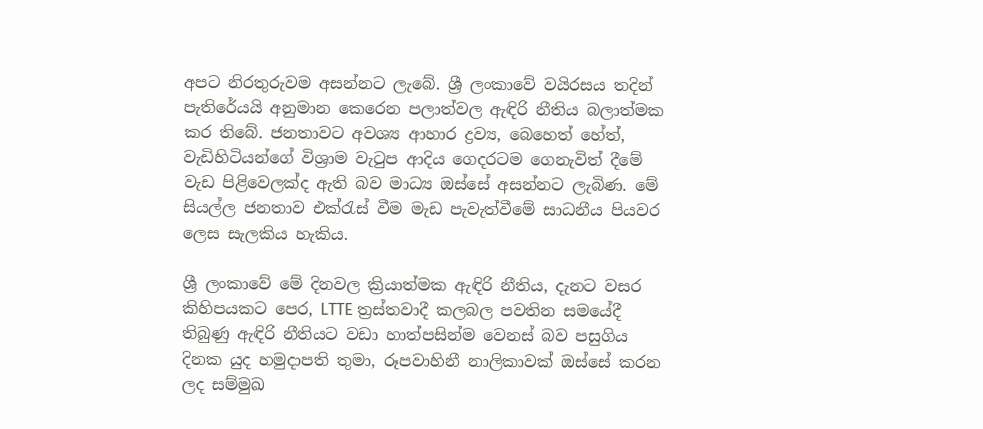අපට නිරතුරුවම අසන්නට ලැබේ. ශ්‍රී ලංකාවේ වයිරසය තදින් පැතිරේයයි අනුමාන කෙරෙන පලාත්වල ඇඳිරි නීතිය බලාත්මක කර තිබේ. ජනතාවට අවශ්‍ය ආහාර ද්‍රව්‍ය, බෙහෙත් හේත්, වැඩිහිටියන්ගේ විශ්‍රාම වැටුප ආදිය ගෙදරටම ගෙනැවිත් දීමේ වැඩ පිළිවෙලක්ද ඇති බව මාධ්‍ය ඔස්සේ අසන්නට ලැබිණ. මේ සියල්ල ජනතාව එක්රැස් වීම මැඩ පැවැත්වීමේ සාධනීය පියවර ලෙස සැලකිය හැකිය.

ශ්‍රී ලංකාවේ මේ දිනවල ක්‍රියාත්මක ඇඳිරි නීතිය, දැනට වසර කිහිපයකට පෙර, LTTE ත්‍රස්තවාදී කලබල පවතින සමයේදී තිබුණු ඇඳිරි නීතියට වඩා හාත්පසින්ම වෙනස් බව පසුගිය දිනක යුද හමුදාපති තුමා, රූපවාහිනී නාලිකාවක් ඔස්සේ කරන ලද සම්මුඛ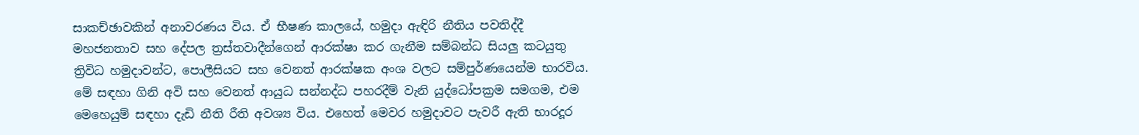සාකච්ඡාවකින් අනාවරණය විය. ඒ භීෂණ කාලයේ, හමුදා ඇඳිරි නීතිය පවතිද්දී මහජනතාව සහ දේපල ත්‍රස්තවාදීන්ගෙන් ආරක්ෂා කර ගැනීම සම්බන්ධ සියලු කටයුතු ත්‍රිවිධ හමුදාවන්ට, පොලීසියට සහ වෙනත් ආරක්ෂක අංශ වලට සම්පුර්ණයෙන්ම භාරවිය. මේ සඳහා ගිනි අවි සහ වෙනත් ආයුධ සන්නද්ධ පහරදීම් වැනි යුද්ධෝපක්‍රම සමගම, එම මෙහෙයුම් සඳහා දැඩි නීති රීති අවශ්‍ය විය. එහෙත් මෙවර හමුදාවට පැවරී ඇති භාරදූර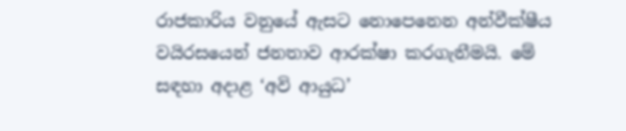රාජකාරිය වනුයේ ඇසට නොපෙනෙන අන්වීක්ෂීය වයිරසයෙන් ජනතාව ආරක්ෂා කරගැනීමයි. මේ සඳහා අදාළ ‘අවි ආයුධ’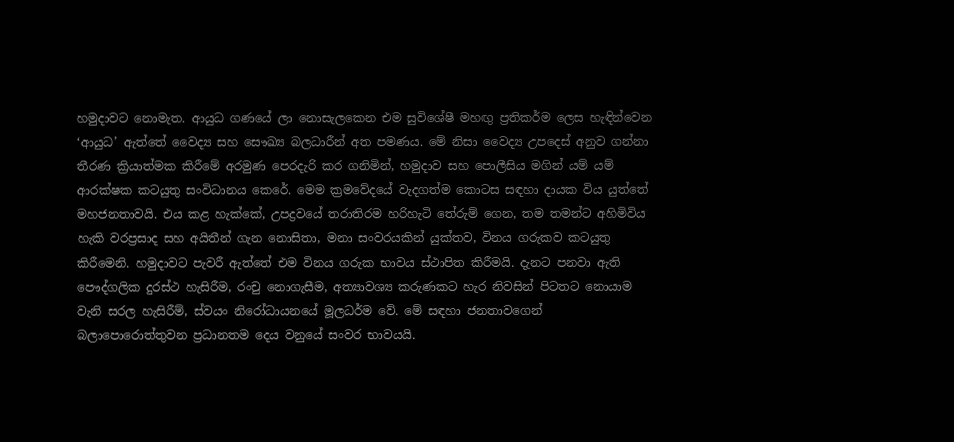හමුදාවට නොමැත. ආයුධ ගණයේ ලා නොසැලකෙන එම සුවිශේෂී මහඟු ප්‍රතිකර්ම ලෙස හැඳින්වෙන ‘ආයුධ’ ඇත්තේ වෛද්‍ය සහ සෞඛ්‍ය බලධාරීන් අත පමණය. මේ නිසා වෛද්‍ය උපදෙස් අනුව ගන්නා තීරණ ක්‍රියාත්මක කිරීමේ අරමුණ පෙරදැරි කර ගනිමින්, හමුදාව සහ පොලීසිය මගින් යම් යම් ආරක්ෂක කටයුතු සංවිධානය කෙරේ. මෙම ක්‍රමවේදයේ වැදගත්ම කොටස සඳහා දායක විය යුත්තේ මහජනතාවයි. එය කළ හැක්කේ, උපද්‍රවයේ තරාතිරම හරිහැටි තේරුම් ගෙන, තම තමන්ට අහිමිවිය හැකි වරප්‍රසාද සහ අයිතීන් ගැන නොසිතා, මනා සංවරයකින් යුක්තව, විනය ගරුකව කටයුතු කිරීමෙනි. හමුදාවට පැවරී ඇත්තේ එම විනය ගරුක භාවය ස්ථාපිත කිරීමයි. දැනට පනවා ඇති පෞද්ගලික දුරස්ථ හැසිරීම, රංචු නොගැසීම, අත්‍යාවශ්‍ය කරුණකට හැර නිවසින් පිටතට නොයාම වැනි සරල හැසිරීම්, ස්වයං නිරෝධායනයේ මූලධර්ම වේ. මේ සඳහා ජනතාවගෙන් බලාපොරොත්තුවන ප්‍රධානතම දෙය වනුයේ සංවර භාවයයි.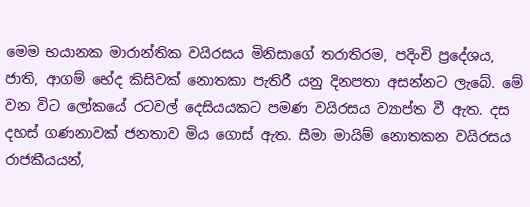මෙම භයානක මාරාන්තික වයිරසය මිනිසාගේ තරාතිරම, පදිංචි ප්‍රදේශය, ජාති, ආගම් භේද කිසිවක් නොතකා පැතිරී යනු දිනපතා අසන්නට ලැබේ. මේ වන විට ලෝකයේ රටවල් දෙසියයකට පමණ වයිරසය ව්‍යාප්ත වී ඇත. දස දහස් ගණනාවක් ජනතාව මිය ගොස් ඇත. සීමා මායිම් නොතකන වයිරසය රාජකීයයන්,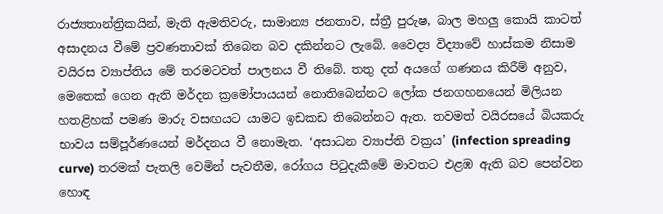රාජ්‍යතාන්ත්‍රිකයින්, මැති ඇමතිවරු, සාමාන්‍ය ජනතාව, ස්ත්‍රී පුරුෂ, බාල මහලු කොයි කාටත් අසාදනය වීමේ ප්‍රවණතාවක් තිබෙන බව දකින්නට ලැබේ. වෛද්‍ය විද්‍යාවේ හාස්කම නිසාම වයිරස ව්‍යාප්තිය මේ තරමටවත් පාලනය වී තිබේ. තතු දත් අයගේ ගණනය කිරීම් අනුව, මෙතෙක් ගෙන ඇති මර්දන ක්‍රමෝපායයන් නොතිබෙන්නට ලෝක ජනගහනයෙන් මිලියන හතළිහක් පමණ මාරු වසඟයට යාමට ඉඩකඩ තිබෙන්නට ඇත. තවමත් වයිරසයේ බියකරු භාවය සම්පූර්ණයෙන් මර්දනය වී නොමැත. ‘අසාධන ව්‍යාප්ති වක්‍රය’ (infection spreading curve) තරමක් පැතලි වෙමින් පැවතීම, රෝගය පිටුදැකීමේ මාවතට එළඹ ඇති බව පෙන්වන හොඳ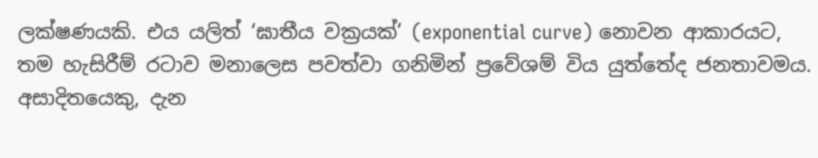ලක්ෂණයකි. එය යලිත් ‘ඝාතීය වක්‍රයක්’ (exponential curve) නොවන ආකාරයට, තම හැසිරීම් රටාව මනාලෙස පවත්වා ගනිමින් ප්‍රවේශම් විය යුත්තේද ජනතාවමය. අසාදිතයෙකු, දැන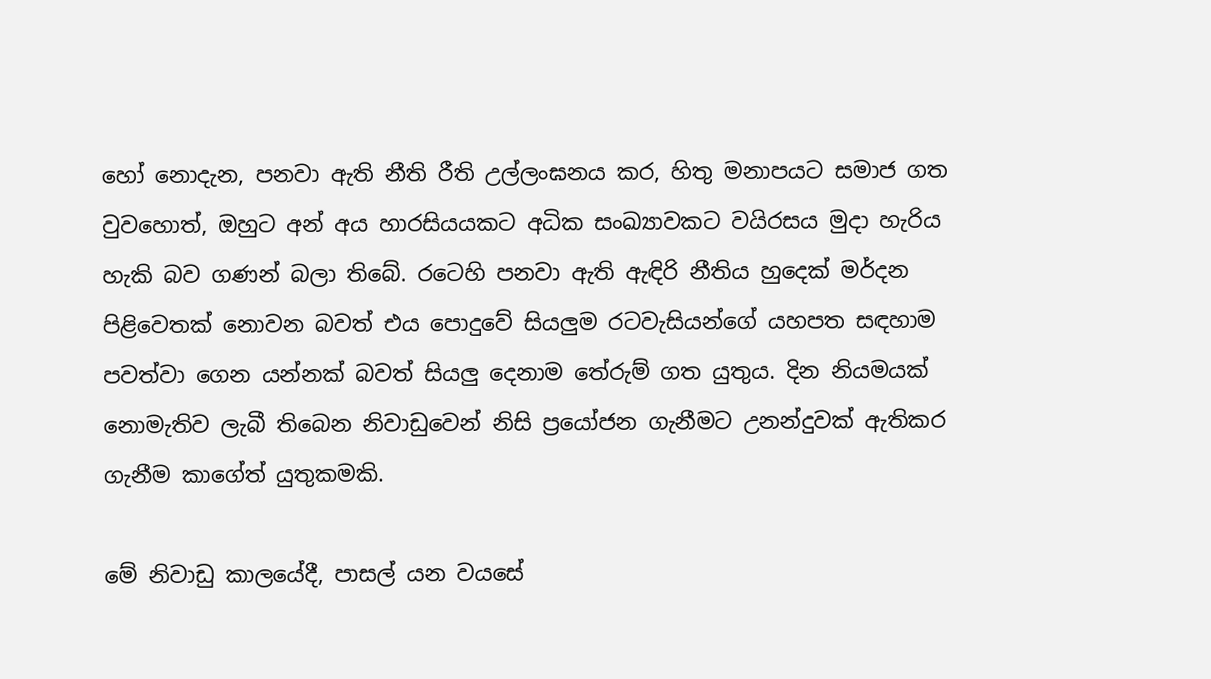හෝ නොදැන, පනවා ඇති නීති රීති උල්ලංඝනය කර, හිතු මනාපයට සමාජ ගත වුවහොත්, ඔහුට අන් අය හාරසියයකට අධික සංඛ්‍යාවකට වයිරසය මුදා හැරිය හැකි බව ගණන් බලා තිබේ. රටෙහි පනවා ඇති ඇඳිරි නීතිය හුදෙක් මර්දන පිළිවෙතක් නොවන බවත් එය පොදුවේ සියලුම රටවැසියන්ගේ යහපත සඳහාම පවත්වා ගෙන යන්නක් බවත් සියලු දෙනාම තේරුම් ගත යුතුය. දින නියමයක් නොමැතිව ලැබී තිබෙන නිවාඩුවෙන් නිසි ප්‍රයෝජන ගැනීමට උනන්දුවක් ඇතිකර ගැනීම කාගේත් යුතුකමකි.

මේ නිවාඩු කාලයේදී, පාසල් යන වයසේ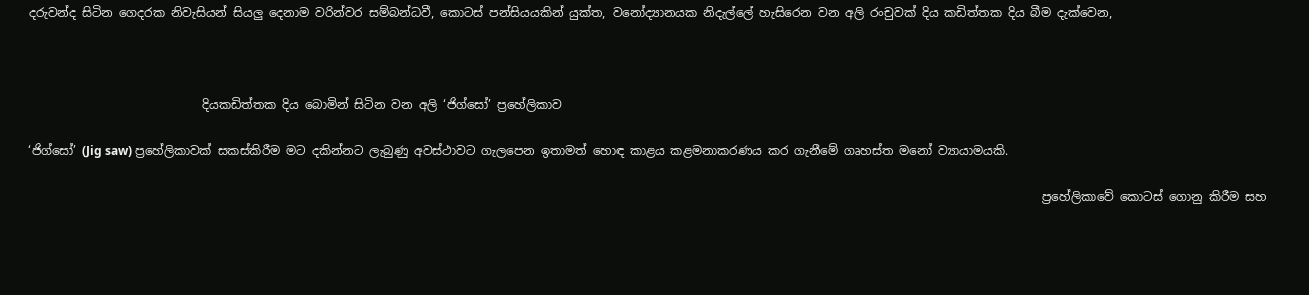දරුවන්ද සිටින ගෙදරක නිවැසියන් සියලු දෙනාම වරින්වර සම්බන්ධවී, කොටස් පන්සියයකින් යුක්ත, වනෝද්‍යානයක නිදැල්ලේ හැසිරෙන වන අලි රංචුවක් දිය කඩිත්තක දිය බීම දැක්වෙන,



                             දියකඩිත්තක දිය බොමින් සිටින වන අලි ‘ජිග්සෝ’ ප්‍රහේලිකාව

‘ජිග්සෝ’ (Jig saw) ප්‍රහේලිකාවක් සකස්කිරීම මට දකින්නට ලැබුණු අවස්ථාවට ගැලපෙන ඉතාමත් හොඳ කාළය කළමනාකරණය කර ගැනීමේ ගෘහස්ත මනෝ ව්‍යායාමයකි.

                                                                                                                                                                         ප්‍රහේලිකාවේ කොටස් ගොනු කිරීම සහ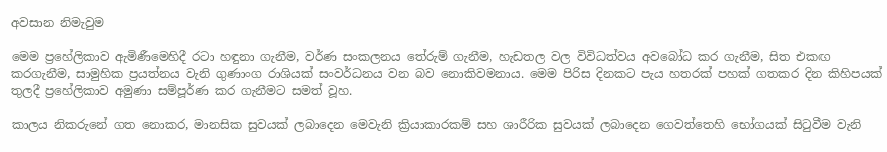අවසාන නිමැවුම

මෙම ප්‍රහේලිකාව ඇමිණීමෙහිදී රටා හඳුනා ගැනීම, වර්ණ සංකලනය තේරුම් ගැනීම, හැඩතල වල විවිධත්වය අවබෝධ කර ගැනීම, සිත එකඟ කරගැනීම, සාමුහික ප්‍රයත්නය වැනි ගුණාංග රාශියක් සංවර්ධනය වන බව නොකිවමනාය. මෙම පිරිස දිනකට පැය හතරක් පහක් ගතකර දින කිහිපයක් තුලදී ප්‍රහේලිකාව අමුණා සම්පූර්ණ කර ගැනීමට සමත් වූහ.

කාලය නිකරුනේ ගත නොකර, මානසික සුවයක් ලබාදෙන මෙවැනි ක්‍රියාකාරකම් සහ ශාරීරික සුවයක් ලබාදෙන ගෙවත්තෙහි භෝගයක් සිටුවීම වැනි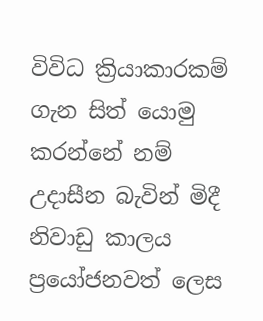විවිධ ක්‍රියාකාරකම් ගැන සිත් යොමු කරන්නේ නම් උදාසීන බැවින් මිදී නිවාඩු කාලය ප්‍රයෝජනවත් ලෙස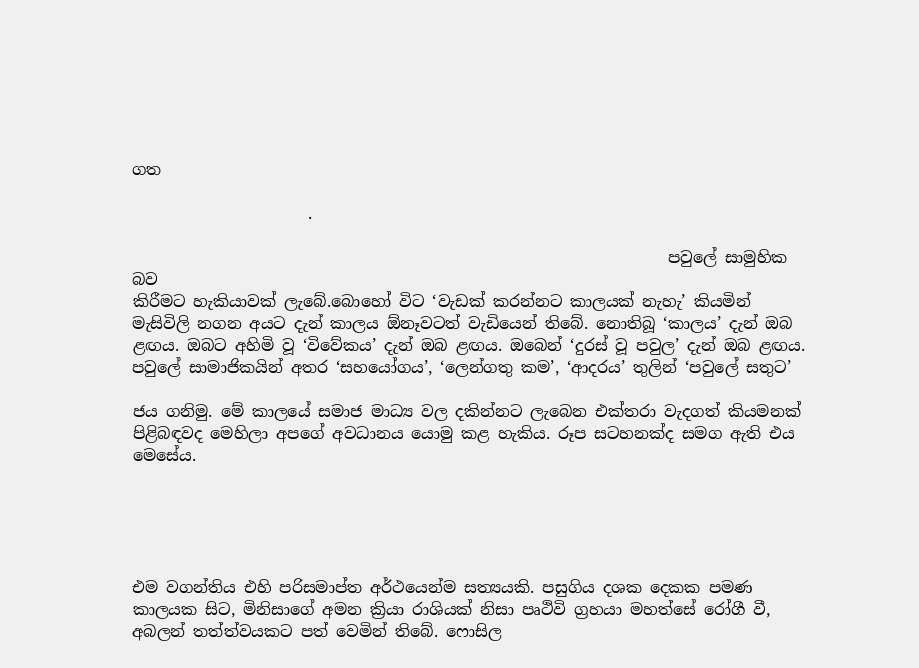ගත

                      .

                                                                   පවුලේ සාමුහික බව
කිරීමට හැකියාවක් ලැබේ.බොහෝ විට ‘වැඩක් කරන්නට කාලයක් නැහැ’ කියමින් මැසිවිලි නගන අයට දැන් කාලය ඕනෑවටත් වැඩියෙන් තිබේ. නොතිබූ ‘කාලය’ දැන් ඔබ ළඟය. ඔබට අහිමි වූ ‘විවේකය’ දැන් ඔබ ළඟය. ඔබෙන් ‘දුරස් වූ පවුල’ දැන් ඔබ ළඟය. පවුලේ සාමාජිකයින් අතර ‘සහයෝගය’, ‘ලෙන්ගතු කම’, ‘ආදරය’ තුලින් ‘පවුලේ සතුට’

ජය ගනිමු. මේ කාලයේ සමාජ මාධ්‍ය වල දකින්නට ලැබෙන එක්තරා වැදගත් කියමනක් පිළිබඳවද මෙහිලා අපගේ අවධානය යොමු කළ හැකිය. රූප සටහනක්ද සමග ඇති එය මෙසේය.





එම වගන්තිය එහි පරිසමාප්ත අර්ථයෙන්ම සත්‍යයකි. පසුගිය දශක දෙකක පමණ කාලයක සිට, මිනිසාගේ අමන ක්‍රියා රාශියක් නිසා පෘථිවි ග්‍රහයා මහත්සේ රෝගී වී, අබලන් තත්ත්වයකට පත් වෙමින් තිබේ. ෆොසිල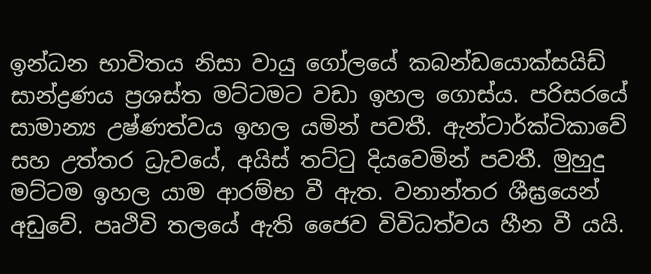ඉන්ධන භාවිතය නිසා වායු ගෝලයේ කබන්ඩයොක්සයිඩ් සාන්ද්‍රණය ප්‍රශස්ත මට්ටමට වඩා ඉහල ගොස්ය. පරිසරයේ සාමාන්‍ය උෂ්ණත්වය ඉහල යමින් පවතී. ඇන්ටාර්ක්ටිකාවේ සහ උත්තර ධ්‍රැවයේ, අයිස් තට්ටු දියවෙමින් පවතී. මුහුදු මට්ටම ඉහල යාම ආරම්භ වී ඇත. වනාන්තර ශීඝ්‍රයෙන් අඩුවේ. පෘථිවි තලයේ ඇති ජෛව විවිධත්වය හීන වී යයි.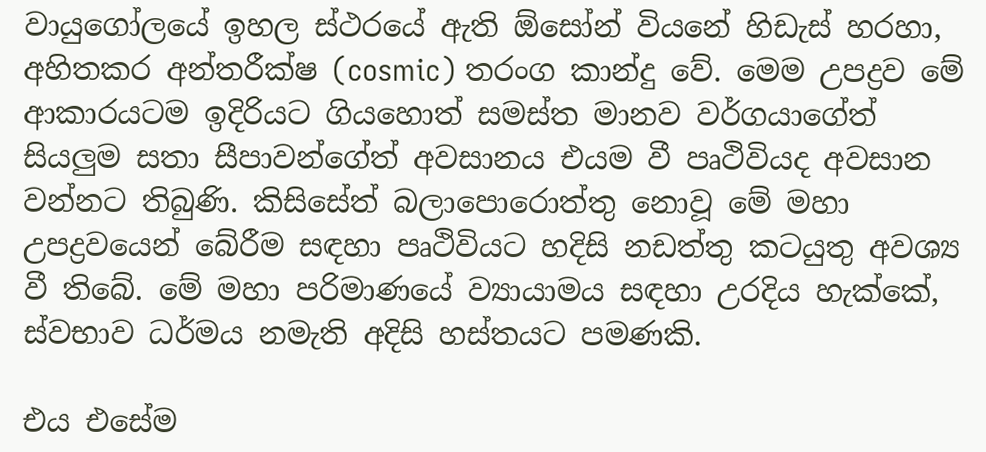වායුගෝලයේ ඉහල ස්ථරයේ ඇති ඕසෝන් වියනේ හිඩැස් හරහා, අහිතකර අන්තරීක්ෂ (cosmic) තරංග කාන්දු වේ. මෙම උපද්‍රව මේ ආකාරයටම ඉදිරියට ගියහොත් සමස්ත මානව වර්ගයාගේත් සියලුම සතා සීපාවන්ගේත් අවසානය එයම වී පෘථිවියද අවසාන වන්නට තිබුණි. කිසිසේත් බලාපොරොත්තු නොවූ මේ මහා උපද්‍රවයෙන් බේරීම සඳහා පෘථිවියට හදිසි නඩත්තු කටයුතු අවශ්‍ය වී තිබේ. මේ මහා පරිමාණයේ ව්‍යායාමය සඳහා උරදිය හැක්කේ, ස්වභාව ධර්මය නමැති අදිසි හස්තයට පමණකි.

එය එසේම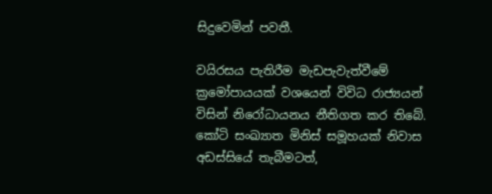සිදුවෙමින් පවතී.

වයිරසය පැතිරීම මැඩපැවැත්වීමේ ක්‍රමෝපායයක් වශයෙන් විවිධ රාජ්‍යයන් විසින් නිරෝධායනය නීතිගත කර තිබේ. කෝටි සංඛ්‍යාත මිනිස් සමූහයක් නිවාස අඩස්සියේ තැබීමටත්,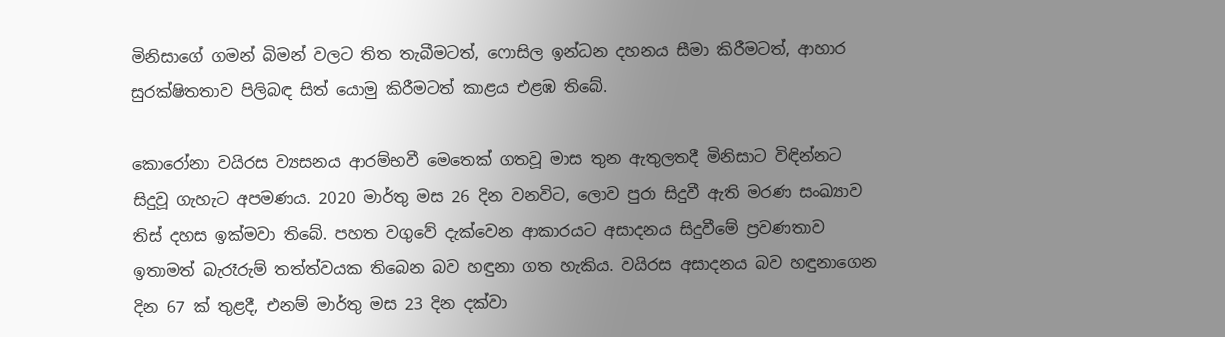මිනිසාගේ ගමන් බිමන් වලට තිත තැබීමටත්, ෆොසිල ඉන්ධන දහනය සීමා කිරීමටත්, ආහාර සුරක්ෂිතතාව පිලිබඳ සිත් යොමු කිරීමටත් කාළය එළඹ තිබේ.

කොරෝනා වයිරස ව්‍යසනය ආරම්භවී මෙතෙක් ගතවූ මාස තුන ඇතුලතදී මිනිසාට විඳින්නට සිදුවූ ගැහැට අපමණය. 2020 මාර්තු මස 26 දින වනවිට, ලොව පුරා සිදුවී ඇති මරණ සංඛ්‍යාව තිස් දහස ඉක්මවා තිබේ. පහත වගුවේ දැක්වෙන ආකාරයට අසාදනය සිදුවීමේ ප්‍රවණතාව ඉතාමත් බැරෑරුම් තත්ත්වයක තිබෙන බව හඳුනා ගත හැකිය. වයිරස අසාදනය බව හඳුනාගෙන දින 67 ක් තුළදී, එනම් මාර්තු මස 23 දින දක්වා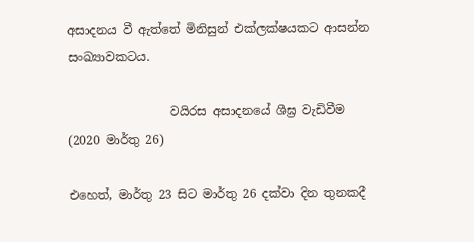අසාදනය වී ඇත්තේ මිනිසුන් එක්ලක්ෂයකට ආසන්න සංඛ්‍යාවකටය.

                 වයිරස අසාදනයේ ශීඝ්‍ර වැඩිවීම (2020 මාර්තු 26)

එහෙත්, මාර්තු 23 සිට මාර්තු 26 දක්වා දින තුනකදී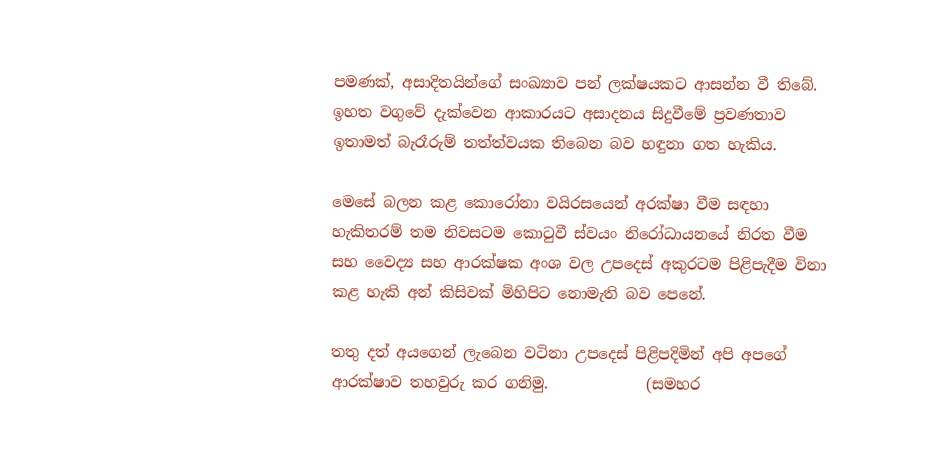පමණක්, අසාදිතයින්ගේ සංඛ්‍යාව පන් ලක්ෂයකට ආසන්න වී තිබේ. ඉහත වගුවේ දැක්වෙන ආකාරයට අසාදනය සිදුවීමේ ප්‍රවණතාව ඉතාමත් බැරෑරුම් තත්ත්වයක තිබෙන බව හඳුනා ගත හැකිය.

මෙසේ බලන කළ කොරෝනා වයිරසයෙන් අරක්ෂා වීම සඳහා හැකිතරම් තම නිවසටම කොටුවී ස්වයං නිරෝධායනයේ නිරත වීම සහ වෛද්‍ය සහ ආරක්ෂක අංශ වල උපදෙස් අකුරටම පිළිපැදීම විනා කළ හැකි අන් කිසිවක් මිහිපිට නොමැති බව පෙනේ.

තතු දත් අයගෙන් ලැබෙන වටිනා උපදෙස් පිළිපදිමින් අපි අපගේ ආරක්ෂාව තහවුරු කර ගනිමු.             (සමහර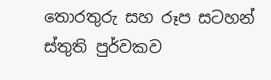තොරතුරු සහ රූප සටහන් ස්තුති පුර්වකව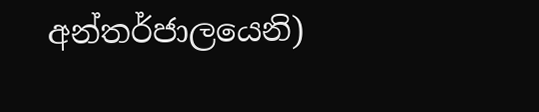අන්තර්ජාලයෙනි)